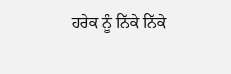ਹਰੇਕ ਨੂੰ ਨਿੱਕੇ ਨਿੱਕੇ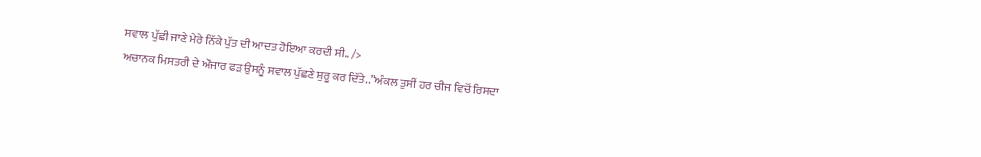ਸਵਾਲ ਪੁੱਛੀ ਜਾਣੇ ਮੇਰੇ ਨਿੱਕੇ ਪੁੱਤ ਦੀ ਆਦਤ ਹੋਇਆ ਕਰਦੀ ਸੀ.. />
ਅਚਾਨਕ ਮਿਸਤਰੀ ਦੇ ਔਜਾਰ ਫੜ ਉਸਨੂੰ ਸਵਾਲ ਪੁੱਛਣੇ ਸ਼ੁਰੂ ਕਰ ਦਿੱਤੇ..”ਅੰਕਲ ਤੁਸੀਂ ਹਰ ਚੀਜ ਵਿਚੋਂ ਰਿਸਦਾ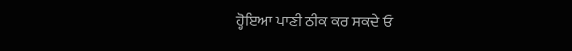ਹ੍ਹੋਇਆ ਪਾਣੀ ਠੀਕ ਕਰ ਸਕਦੇ ਓ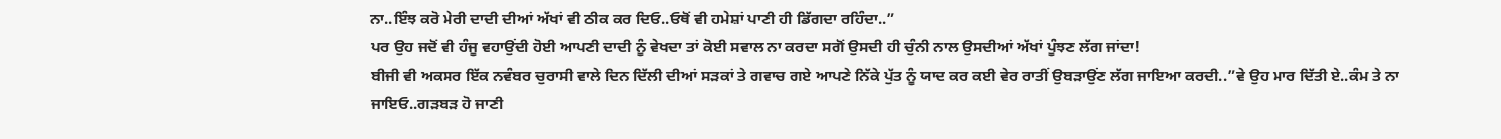ਨਾ..ਇੰਝ ਕਰੋ ਮੇਰੀ ਦਾਦੀ ਦੀਆਂ ਅੱਖਾਂ ਵੀ ਠੀਕ ਕਰ ਦਿਓ..ਓਥੋਂ ਵੀ ਹਮੇਸ਼ਾਂ ਪਾਣੀ ਹੀ ਡਿੱਗਦਾ ਰਹਿੰਦਾ..”
ਪਰ ਉਹ ਜਦੋਂ ਵੀ ਹੰਜੂ ਵਹਾਉਂਦੀ ਹੋਈ ਆਪਣੀ ਦਾਦੀ ਨੂੰ ਵੇਖਦਾ ਤਾਂ ਕੋਈ ਸਵਾਲ ਨਾ ਕਰਦਾ ਸਗੋਂ ਉਸਦੀ ਹੀ ਚੁੰਨੀ ਨਾਲ ਉਸਦੀਆਂ ਅੱਖਾਂ ਪੂੰਝਣ ਲੱਗ ਜਾਂਦਾ!
ਬੀਜੀ ਵੀ ਅਕਸਰ ਇੱਕ ਨਵੰਬਰ ਚੁਰਾਸੀ ਵਾਲੇ ਦਿਨ ਦਿੱਲੀ ਦੀਆਂ ਸੜਕਾਂ ਤੇ ਗਵਾਚ ਗਏ ਆਪਣੇ ਨਿੱਕੇ ਪੁੱਤ ਨੂੰ ਯਾਦ ਕਰ ਕਈ ਵੇਰ ਰਾਤੀਂ ਉਬੜਾਉਂਣ ਲੱਗ ਜਾਇਆ ਕਰਦੀ..”ਵੇ ਉਹ ਮਾਰ ਦਿੱਤੀ ਏ..ਕੰਮ ਤੇ ਨਾ ਜਾਇਓ..ਗੜਬੜ ਹੋ ਜਾਣੀ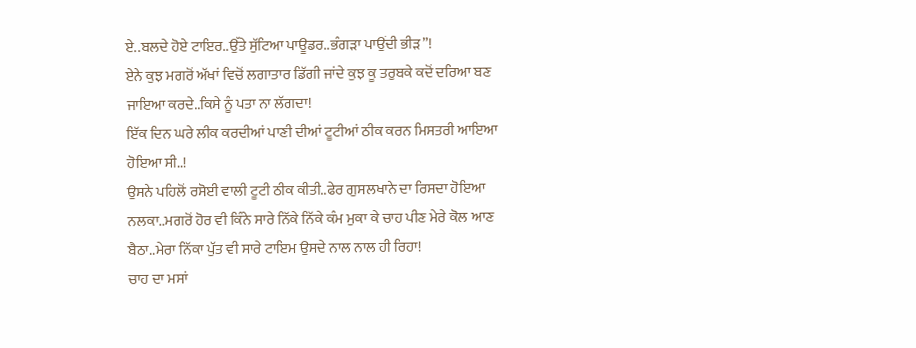ਏ..ਬਲਦੇ ਹੋਏ ਟਾਇਰ..ਉੱਤੇ ਸੁੱਟਿਆ ਪਾਊਡਰ..ਭੰਗੜਾ ਪਾਉਂਦੀ ਭੀੜ”!
ਏਨੇ ਕੁਝ ਮਗਰੋਂ ਅੱਖਾਂ ਵਿਚੋਂ ਲਗਾਤਾਰ ਡਿੱਗੀ ਜਾਂਦੇ ਕੁਝ ਕੂ ਤਰੁਬਕੇ ਕਦੋਂ ਦਰਿਆ ਬਣ ਜਾਇਆ ਕਰਦੇ..ਕਿਸੇ ਨੂੰ ਪਤਾ ਨਾ ਲੱਗਦਾ!
ਇੱਕ ਦਿਨ ਘਰੇ ਲੀਕ ਕਰਦੀਆਂ ਪਾਣੀ ਦੀਆਂ ਟੂਟੀਆਂ ਠੀਕ ਕਰਨ ਮਿਸਤਰੀ ਆਇਆ ਹੋਇਆ ਸੀ..!
ਉਸਨੇ ਪਹਿਲੋਂ ਰਸੋਈ ਵਾਲੀ ਟੂਟੀ ਠੀਕ ਕੀਤੀ..ਫੇਰ ਗੁਸਲਖਾਨੇ ਦਾ ਰਿਸਦਾ ਹੋਇਆ ਨਲਕਾ..ਮਗਰੋਂ ਹੋਰ ਵੀ ਕਿੰਨੇ ਸਾਰੇ ਨਿੱਕੇ ਨਿੱਕੇ ਕੰਮ ਮੁਕਾ ਕੇ ਚਾਹ ਪੀਣ ਮੇਰੇ ਕੋਲ ਆਣ ਬੈਠਾ..ਮੇਰਾ ਨਿੱਕਾ ਪੁੱਤ ਵੀ ਸਾਰੇ ਟਾਇਮ ਉਸਦੇ ਨਾਲ ਨਾਲ ਹੀ ਰਿਹਾ!
ਚਾਹ ਦਾ ਮਸਾਂ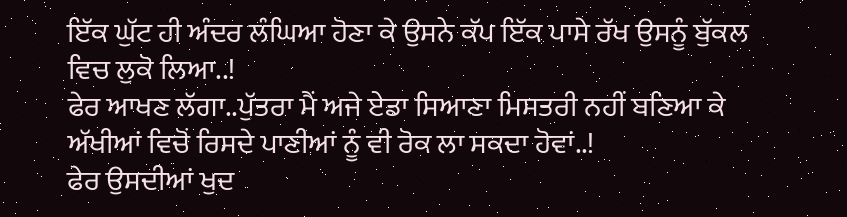ਇੱਕ ਘੁੱਟ ਹੀ ਅੰਦਰ ਲੰਘਿਆ ਹੋਣਾ ਕੇ ਉਸਨੇ ਕੱਪ ਇੱਕ ਪਾਸੇ ਰੱਖ ਉਸਨੂੰ ਬੁੱਕਲ ਵਿਚ ਲੁਕੋ ਲਿਆ..!
ਫੇਰ ਆਖਣ ਲੱਗਾ..ਪੁੱਤਰਾ ਮੈਂ ਅਜੇ ਏਡਾ ਸਿਆਣਾ ਮਿਸਤਰੀ ਨਹੀਂ ਬਣਿਆ ਕੇ ਅੱਖੀਆਂ ਵਿਚੋਂ ਰਿਸਦੇ ਪਾਣੀਆਂ ਨੂੰ ਵੀ ਰੋਕ ਲਾ ਸਕਦਾ ਹੋਵਾਂ..!
ਫੇਰ ਉਸਦੀਆਂ ਖੁਦ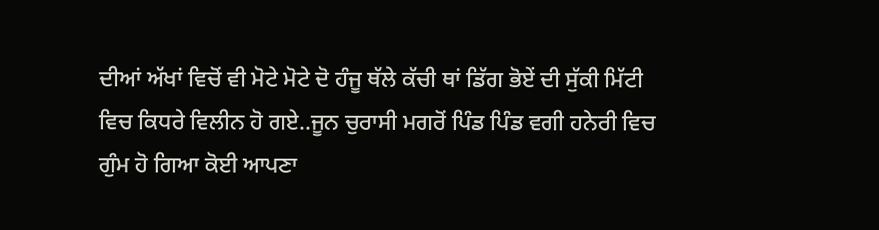ਦੀਆਂ ਅੱਖਾਂ ਵਿਚੋਂ ਵੀ ਮੋਟੇ ਮੋਟੇ ਦੋ ਹੰਜੂ ਥੱਲੇ ਕੱਚੀ ਥਾਂ ਡਿੱਗ ਭੋਏਂ ਦੀ ਸੁੱਕੀ ਮਿੱਟੀ ਵਿਚ ਕਿਧਰੇ ਵਿਲੀਨ ਹੋ ਗਏ..ਜੂਨ ਚੁਰਾਸੀ ਮਗਰੋਂ ਪਿੰਡ ਪਿੰਡ ਵਗੀ ਹਨੇਰੀ ਵਿਚ ਗੁੰਮ ਹੋ ਗਿਆ ਕੋਈ ਆਪਣਾ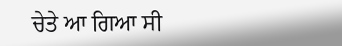ਚੇਤੇ ਆ ਗਿਆ ਸੀ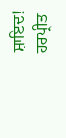ਸ਼ਾਇਦ!
ਹਰਪ੍ਰੀਤ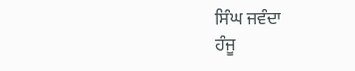ਸਿੰਘ ਜਵੰਦਾ
ਹੰਜੂ